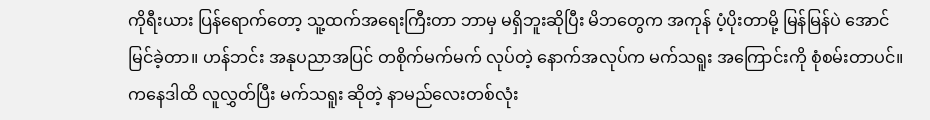ကိုရီးယား ပြန်ရောက်တော့ သူ့ထက်အရေးကြီးတာ ဘာမှ မရှိဘူးဆိုပြီး မိဘတွေက အကုန် ပံ့ပိုးတာမို့ မြန်မြန်ပဲ အောင်မြင်ခဲ့တာ။ ဟန်ဘင်း အနုပညာအပြင် တစိုက်မက်မက် လုပ်တဲ့ နောက်အလုပ်က မက်သရူး အကြောင်းကို စုံစမ်းတာပင်။ ကနေဒါထိ လူလွှတ်ပြီး မက်သရူး ဆိုတဲ့ နာမည်လေးတစ်လုံး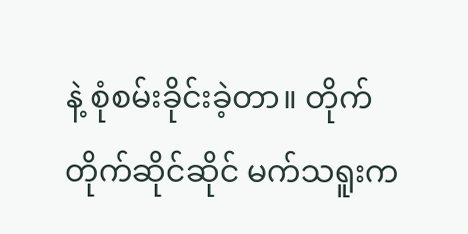နဲ့ စုံစမ်းခိုင်းခဲ့တာ။ တိုက်တိုက်ဆိုင်ဆိုင် မက်သရူးက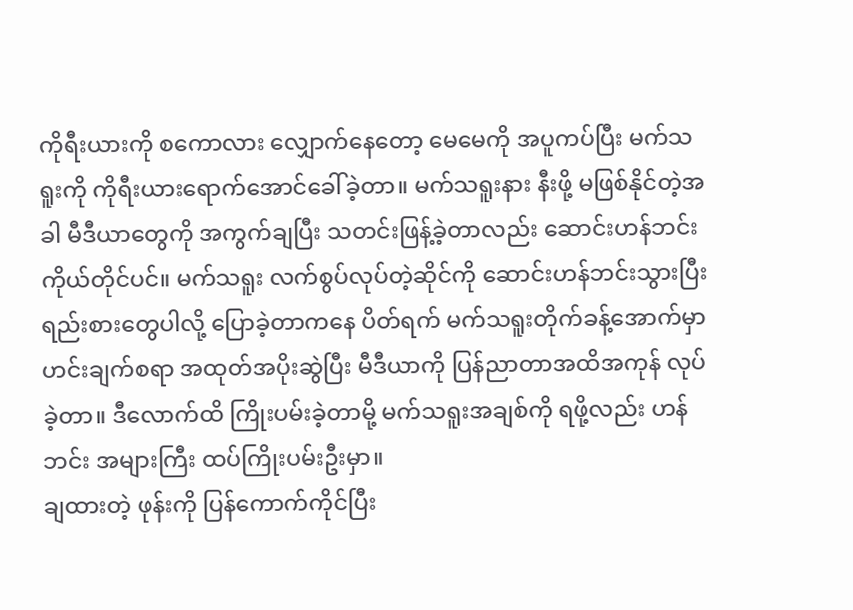ကိုရီးယားကို စကောလား လျှောက်နေတော့ မေမေကို အပူကပ်ပြီး မက်သရူးကို ကိုရီးယားရောက်အောင်ခေါ်ခဲ့တာ။ မက်သရူးနား နီးဖို့ မဖြစ်နိုင်တဲ့အခါ မီဒီယာတွေကို အကွက်ချပြီး သတင်းဖြန့်ခဲ့တာလည်း ဆောင်းဟန်ဘင်းကိုယ်တိုင်ပင်။ မက်သရူး လက်စွပ်လုပ်တဲ့ဆိုင်ကို ဆောင်းဟန်ဘင်းသွားပြီး ရည်းစားတွေပါလို့ ပြောခဲ့တာကနေ ပိတ်ရက် မက်သရူးတိုက်ခန့်အောက်မှာ ဟင်းချက်စရာ အထုတ်အပိုးဆွဲပြီး မီဒီယာကို ပြန်ညာတာအထိအကုန် လုပ်ခဲ့တာ။ ဒီလောက်ထိ ကြိုးပမ်းခဲ့တာမို့ မက်သရူးအချစ်ကို ရဖို့လည်း ဟန်ဘင်း အများကြီး ထပ်ကြိုးပမ်းဦးမှာ။
ချထားတဲ့ ဖုန်းကို ပြန်ကောက်ကိုင်ပြီး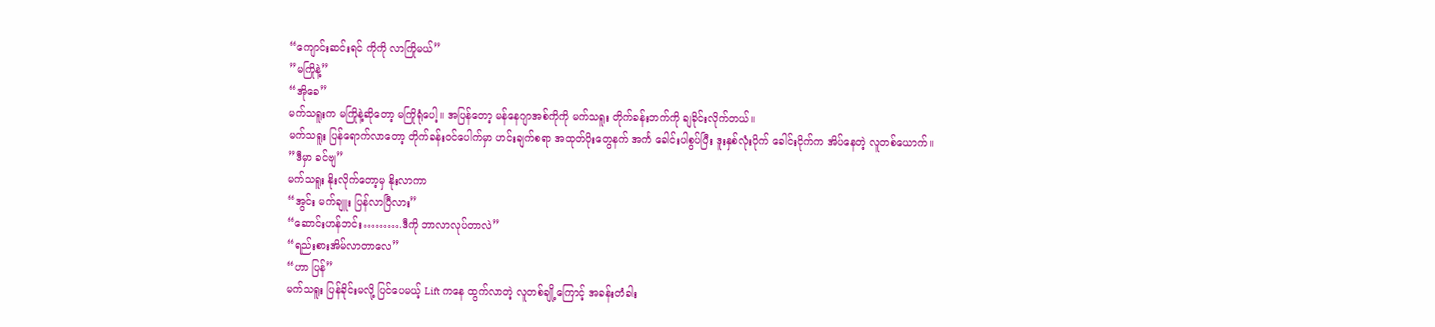“ကျောင်းဆင်းရင် ကိုကို လာကြိုမယ်”
”မကြိုနဲ့”
“အိုခေ”
မက်သရူးက မကြိုနဲ့ဆိုတော့ မကြိုရုံပေါ့။ အပြန်တော့ မန်နေဂျာအစ်ကိုကို မက်သရူး တိုက်ခန်းဘက်ကို ချခိုင်းလိုက်တယ်။
မက်သရူး ပြန်ရောက်လာတော့ တိုက်ခန်းဝင်ပေါက်မှာ ဟင်းချက်စရာ အထုတ်ပိုးတွေနက် အင်္က ခေါင်းပါစွပ်ပြီး ဒူးနှစ်လုံးပိုက် ခေါင်းငိုက်က အိပ်နေတဲ့ လူတစ်ယောက်။
”ဒီမှာ ခင်ဗျ”
မက်သရူး နိုးလိုက်တော့မှ နိုးလာကာ
“အွင်း မက်ချူး ပြန်လာပြီလား”
“ဆောင်းဟန်ဘင်း……….ဒီကို ဘာလာလုပ်တာလဲ”
“ရည်းစားအိမ်လာတာလေ”
“ဟာ ပြန်”
မက်သရူး ပြန်ခိုင်းမလို့ ပြင်ပေမယ့် Lift ကနေ ထွက်လာတဲ့ လူတစ်ချို့ကြောင့် အခန်းတံခါး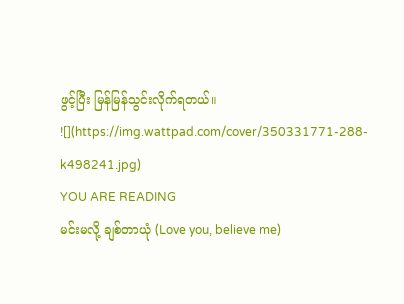ဖွင့်ပြီး မြန်မြန်သွင်းလိုက်ရတယ်။
![](https://img.wattpad.com/cover/350331771-288-k498241.jpg)
YOU ARE READING
မင်းမလို့ ချစ်တာယုံ (Love you, believe me)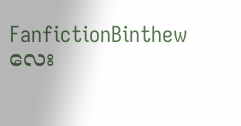FanfictionBinthew လေး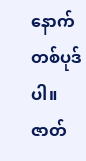နောက်တစ်ပုဒ်ပါ။ ဇာတ်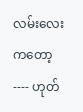လမ်းလေးကတော့---- ဟုတ်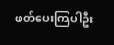ဖတ်ပေးကြပါဦး